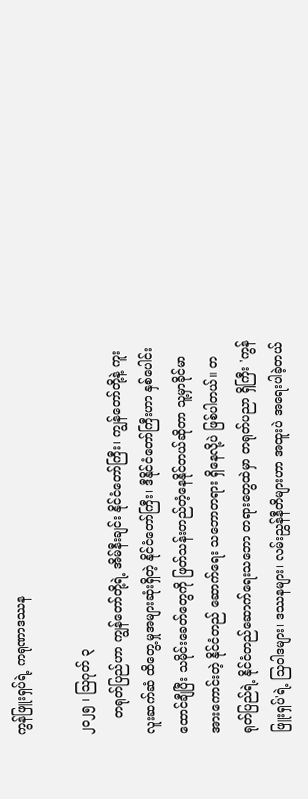ကွန်ဖြူးရှပ်ရဲ့ ကရုဏာဒဿန

၂၀၂၅ ၊ ဩဂုတ် ၃
    တရုတ်ပြည်ဟာ ကျွန်တော်တို့ရဲ့ အိမ်နီးချင်း နိုင်ငံတော်ကြီး၊ ကျွန်တော်တို့နဲ့ ကူးလူးဆက်ဆံ ထိတွေ့မှုအများဆုံးရှိတဲ့ နိုင်ငံတော်ကြီး၊ ဒီနိုင်ငံတော်ကြီးဟာ နှစ်ပေါင်းထောင်ချီပြီး သမိုင်းခေတ်တွေကို ဖြတ်သန်းတည်တံ့နေနိုင်တယ်ဆိုတာ သူ့မှာခိုင်မာအားကောင်းတဲ့ နိုင်ငံတည် ဆောက်ရေး သဘောတရား ရှိနေလို့ပဲ ဖြစ်ပါတယ်။ တရုတ်ပြည်ရဲ့ နိုင်ငံတည်ဆောက်ရေးသဘော တရားတွေထဲမှာ တရုတ်ပညာ ရှိကြီး 'ကွန်ဖြူးရှပ်'ရဲ့ သြဝါဒများ၊ ဒဿနများ၊ လမ်းညွှန်နီတိများဟာ အထူးပဲ အရေးပါခဲ့တယ်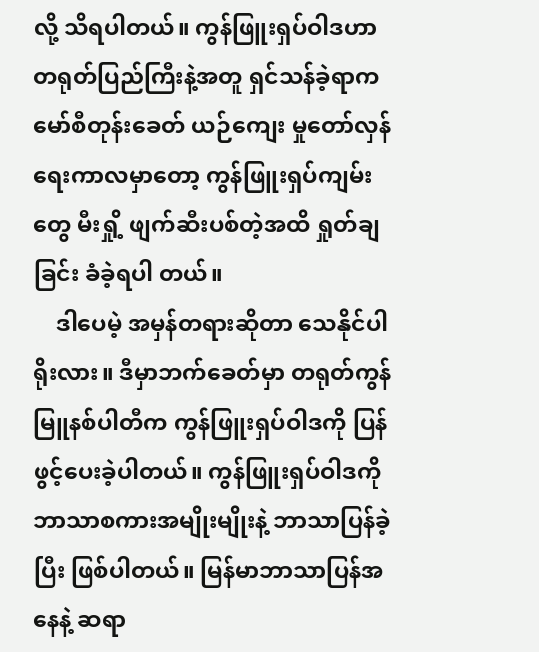လို့ သိရပါတယ်။ ကွန်ဖြူးရှပ်ဝါဒဟာ တရုတ်ပြည်ကြီးနဲ့အတူ ရှင်သန်ခဲ့ရာက မော်စီတုန်းခေတ် ယဉ်ကျေး မှုတော်လှန်ရေးကာလမှာတော့ ကွန်ဖြူးရှပ်ကျမ်းတွေ မီးရှို့ ဖျက်ဆီးပစ်တဲ့အထိ ရှုတ်ချခြင်း ခံခဲ့ရပါ တယ်။
    ဒါပေမဲ့ အမှန်တရားဆိုတာ သေနိုင်ပါရိုးလား။ ဒီမှာဘက်ခေတ်မှာ တရုတ်ကွန်မြူနစ်ပါတီက ကွန်ဖြူးရှပ်ဝါဒကို ပြန်ဖွင့်ပေးခဲ့ပါတယ်။ ကွန်ဖြူးရှပ်ဝါဒကို ဘာသာစကားအမျိုးမျိုးနဲ့ ဘာသာပြန်ခဲ့ပြီး ဖြစ်ပါတယ်။ မြန်မာဘာသာပြန်အနေနဲ့ ဆရာ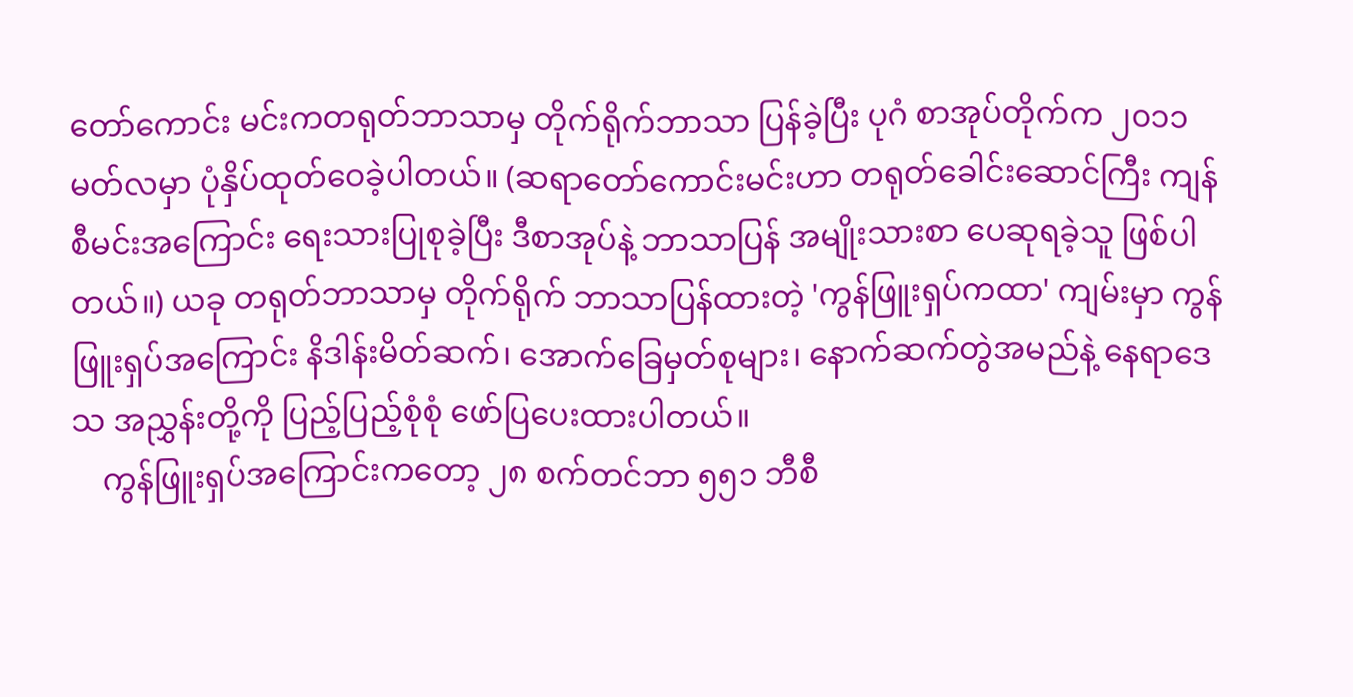တော်ကောင်း မင်းကတရုတ်ဘာသာမှ တိုက်ရိုက်ဘာသာ ပြန်ခဲ့ပြီး ပုဂံ စာအုပ်တိုက်က ၂၀၁၁ မတ်လမှာ ပုံနှိပ်ထုတ်ဝေခဲ့ပါတယ်။ (ဆရာတော်ကောင်းမင်းဟာ တရုတ်ခေါင်းဆောင်ကြီး ကျန်စီမင်းအကြောင်း ရေးသားပြုစုခဲ့ပြီး ဒီစာအုပ်နဲ့ ဘာသာပြန် အမျိုးသားစာ ပေဆုရခဲ့သူ ဖြစ်ပါတယ်။) ယခု တရုတ်ဘာသာမှ တိုက်ရိုက် ဘာသာပြန်ထားတဲ့ 'ကွန်ဖြူးရှပ်ကထာ' ကျမ်းမှာ ကွန်ဖြူးရှပ်အကြောင်း နိဒါန်းမိတ်ဆက်၊ အောက်ခြေမှတ်စုများ၊ နောက်ဆက်တွဲအမည်နဲ့ နေရာဒေသ အညွှန်းတို့ကို ပြည့်ပြည့်စုံစုံ ဖော်ပြပေးထားပါတယ်။
    ကွန်ဖြူးရှပ်အကြောင်းကတော့ ၂၈ စက်တင်ဘာ ၅၅၁ ဘီစီ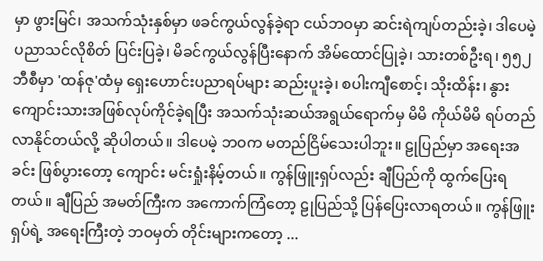မှာ ဖွားမြင်၊ အသက်သုံးနှစ်မှာ ဖခင်ကွယ်လွန်ခဲ့ရာ ငယ်ဘဝမှာ ဆင်းရဲကျပ်တည်းခဲ့၊ ဒါပေမဲ့ ပညာသင်လိုစိတ် ပြင်းပြခဲ့၊ မိခင်ကွယ်လွန်ပြီးနောက် အိမ်ထောင်ပြုခဲ့၊ သားတစ်ဦးရ၊ ၅၅၂ ဘီစီမှာ 'ထန်ဇု'ထံမှ ရှေးဟောင်းပညာရပ်များ ဆည်းပူးခဲ့၊ စပါးကျီစောင့်၊ သိုးထိန်း၊ နွားကျောင်းသားအဖြစ်လုပ်ကိုင်ခဲ့ရပြီး အသက်သုံးဆယ်အရွယ်ရောက်မှ မိမိ ကိုယ်မိမိ ရပ်တည်လာနိုင်တယ်လို့ ဆိုပါတယ်။ ဒါပေမဲ့ ဘဝက မတည်ငြိမ်သေးပါဘူး။ ဠုပြည်မှာ အရေးအခင်း ဖြစ်ပွားတော့ ကျောင်း မင်းရှုံးနိမ့်တယ်။ ကွန်ဖြူးရှပ်လည်း ချီပြည်ကို ထွက်ပြေးရတယ်။ ချီပြည် အမတ်ကြီးက အကောက်ကြံတော့ ဠုပြည်သို့ ပြန်ပြေးလာရတယ်။ ကွန်ဖြူးရှပ်ရဲ့ အရေးကြီးတဲ့ ဘဝမှတ် တိုင်းများကတော့ ...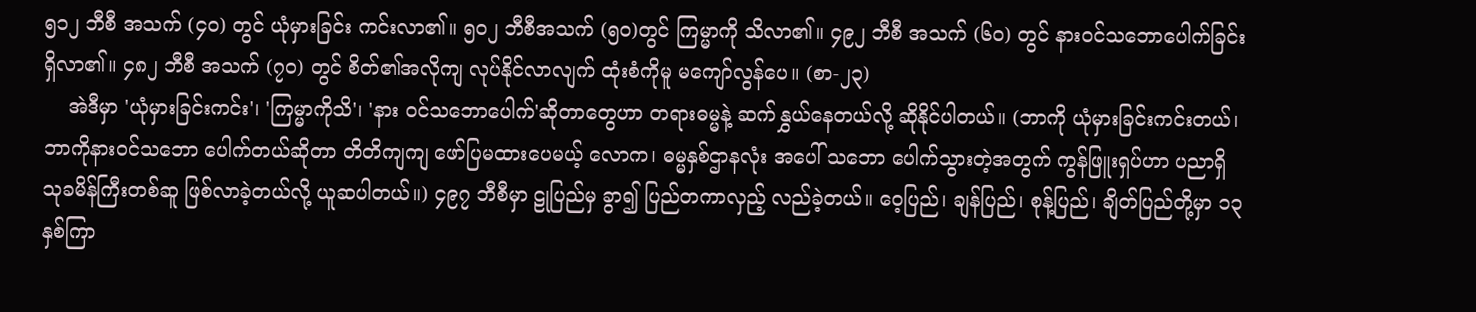၅၁၂ ဘီစီ အသက် (၄၀) တွင် ယုံမှားခြင်း ကင်းလာ၏။ ၅၀၂ ဘီစီအသက် (၅၀)တွင် ကြမ္မာကို သိလာ၏။ ၄၉၂ ဘီစီ အသက် (၆၀) တွင် နားဝင်သဘောပေါက်ခြင်း ရှိလာ၏။ ၄၈၂ ဘီစီ အသက် (၇၀) တွင် စိတ်၏အလိုကျ လုပ်နိုင်လာလျက် ထုံးစံကိုမူ မကျော်လွန်ပေ။ (စာ-၂၃)
    အဲဒီမှာ 'ယုံမှားခြင်းကင်း'၊ 'ကြမ္မာကိုသိ'၊ 'နား ဝင်သဘောပေါက်'ဆိုတာတွေဟာ တရားဓမ္မနဲ့ ဆက်နွှယ်နေတယ်လို့ ဆိုနိုင်ပါတယ်။ (ဘာကို ယုံမှားခြင်းကင်းတယ်၊ ဘာကိုနားဝင်သဘော ပေါက်တယ်ဆိုတာ တိတိကျကျ ဖော်ပြမထားပေမယ့် လောက၊ ဓမ္မနှစ်ဌာနလုံး အပေါ် သဘော ပေါက်သွားတဲ့အတွက် ကွန်ဖြူးရှပ်ဟာ ပညာရှိ သုခမိန်ကြီးတစ်ဆူ ဖြစ်လာခဲ့တယ်လို့ ယူဆပါတယ်။) ၄၉၇ ဘီစီမှာ ဠုပြည်မှ ခွာ၍ ပြည်တကာလှည့် လည်ခဲ့တယ်။ ဝေ့ပြည်၊ ချန်ပြည်၊ စုန့်ပြည်၊ ချိတ်ပြည်တို့မှာ ၁၃ နှစ်ကြာ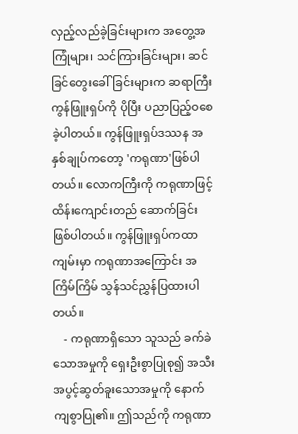လှည့်လည်ခဲ့ခြင်းများက အတွေ့အကြုံများ၊ သင်ကြားခြင်းများ၊ ဆင်ခြင်တွေးခေါ်ခြင်းများက ဆရာကြီး ကွန်ဖြူးရှပ်ကို ပိုပြီး ပညာပြည့်ဝစေခဲ့ပါတယ်။ ကွန်ဖြူးရှပ်ဒဿန အနှစ်ချုပ်ကတော့ 'ကရုဏာ'ဖြစ်ပါ တယ်။ လောကကြီးကို ကရုဏာဖြင့် ထိန်းကျောင်းတည် ဆောက်ခြင်းဖြစ်ပါတယ်။ ကွန်ဖြူးရှပ်ကထာကျမ်းမှာ ကရုဏာအကြောင်း အကြိမ်ကြိမ် သွန်သင်ညွှန်ပြထားပါတယ်။
    - ကရုဏာရှိသော သူသည် ခက်ခဲသောအမှုကို ရှေးဦးစွာပြုစု၍ အသီးအပွင့်ဆွတ်ခူးသောအမှုကို နောက်ကျစွာပြု၏။ ဤသည်ကို ကရုဏာ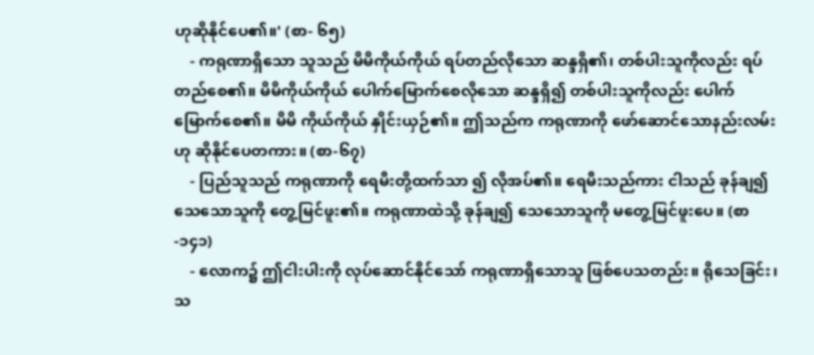ဟုဆိုနိုင်ပေ၏။' (စာ- ၆၅)
    - ကရုဏာရှိသော သူသည် မိမိကိုယ်ကိုယ် ရပ်တည်လိုသော ဆန္ဒရှိ၏၊ တစ်ပါးသူကိုလည်း ရပ်တည်စေ၏။ မိမိကိုယ်ကိုယ် ပေါက်မြောက်စေလိုသော ဆန္ဒရှိ၍ တစ်ပါးသူကိုလည်း ပေါက်မြောက်စေ၏။ မိမိ ကိုယ်ကိုယ် နှိုင်းယှဉ်၏။ ဤသည်က ကရုဏာကို ဖော်ဆောင်သောနည်းလမ်းဟု ဆိုနိုင်ပေတကား။ (စာ-၆၇)
    - ပြည်သူသည် ကရုဏာကို ရေမီးတို့ထက်သာ ၍ လိုအပ်၏။ ရေမီးသည်ကား ငါသည် ခုန်ချ၍ သေသောသူကို တွေ့မြင်ဖူး၏။ ကရုဏာထဲသို့ ခုန်ချ၍ သေသောသူကို မတွေ့မြင်ဖူးပေ။ (စာ-၁၄၁)
    - လောက၌ ဤငါးပါးကို လုပ်ဆောင်နိုင်သော် ကရုဏာရှိသောသူ ဖြစ်ပေသတည်း။ ရိုသေခြင်း၊ သ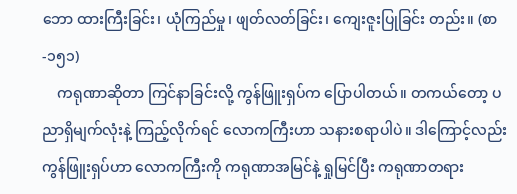ဘော ထားကြီးခြင်း၊ ယုံကြည်မှု၊ ဖျတ်လတ်ခြင်း၊ ကျေးဇူးပြုခြင်း တည်း။ (စာ-၁၅၁)
    ကရုဏာဆိုတာ ကြင်နာခြင်းလို့ ကွန်ဖြူးရှပ်က ပြောပါတယ်။ တကယ်တော့ ပညာရှိမျက်လုံးနဲ့ ကြည့်လိုက်ရင် လောကကြီးဟာ သနားစရာပါပဲ။ ဒါကြောင့်လည်း ကွန်ဖြူးရှပ်ဟာ လောကကြီးကို ကရုဏာအမြင်နဲ့ ရှုမြင်ပြီး ကရုဏာတရား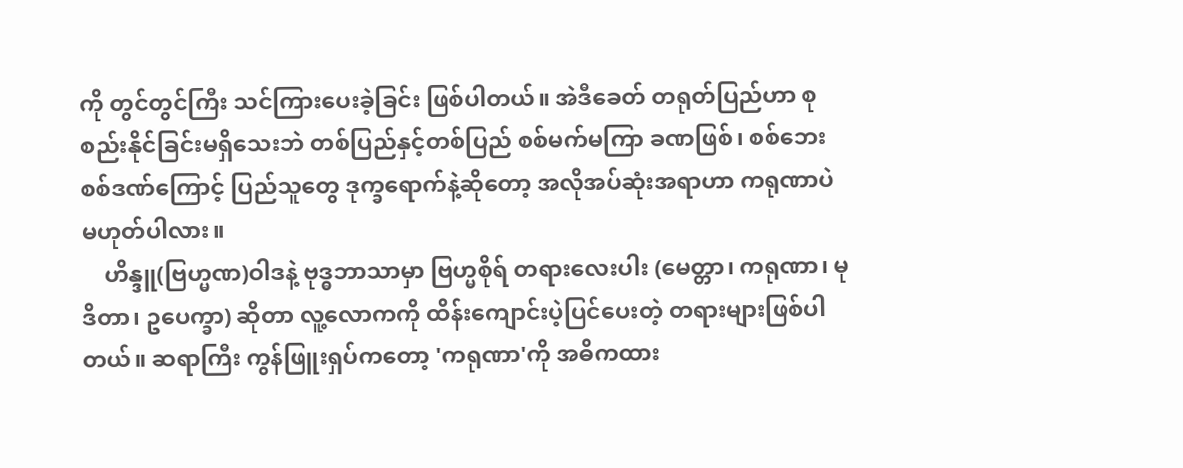ကို တွင်တွင်ကြီး သင်ကြားပေးခဲ့ခြင်း ဖြစ်ပါတယ်။ အဲဒီခေတ် တရုတ်ပြည်ဟာ စုစည်းနိုင်ခြင်းမရှိသေးဘဲ တစ်ပြည်နှင့်တစ်ပြည် စစ်မက်မကြာ ခဏဖြစ်၊ စစ်ဘေး စစ်ဒဏ်ကြောင့် ပြည်သူတွေ ဒုက္ခရောက်နဲ့ဆိုတော့ အလိုအပ်ဆုံးအရာဟာ ကရုဏာပဲ မဟုတ်ပါလား။
    ဟိန္ဒူ(ဗြဟ္မဏ)ဝါဒနဲ့ ဗုဒ္ဓဘာသာမှာ ဗြဟ္မစိုရ် တရားလေးပါး (မေတ္တာ၊ ကရုဏာ၊ မုဒိတာ၊ ဥပေက္ခာ) ဆိုတာ လူ့လောကကို ထိန်းကျောင်းပဲ့ပြင်ပေးတဲ့ တရားများဖြစ်ပါတယ်။ ဆရာကြီး ကွန်ဖြူးရှပ်ကတော့ 'ကရုဏာ'ကို အဓိကထား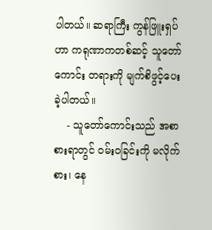ပါတယ်။ ဆရာကြီး ကွန်ဖြူးရှပ်ဟာ ကရုဏာကတစ်ဆင့် သူတော်ကောင်း တရားကို မျက်စိဖွင့်ပေးခဲ့ပါတယ်။
    - သူတော်ကောင်းသည် အစာစားရာတွင် ဝမ်းဝခြင်းကို မလိုက်စား၊ နေ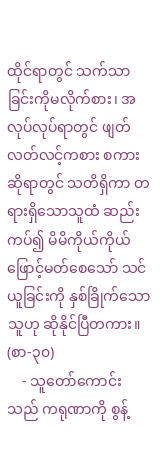ထိုင်ရာတွင် သက်သာခြင်းကိုမလိုက်စား၊ အလုပ်လုပ်ရာတွင် ဖျတ် လတ်လင့်ကစား စကားဆိုရာတွင် သတိရှိကာ တရားရှိသောသူထံ ဆည်းကပ်၍ မိမိကိုယ်ကိုယ် ဖြောင့်မတ်စေသော် သင်ယူခြင်းကို နှစ်ခြိုက်သောသူဟု ဆိုနိုင်ပြီတကား။ (စာ-၃၀)
    - သူတော်ကောင်းသည် ကရုဏာကို စွန့်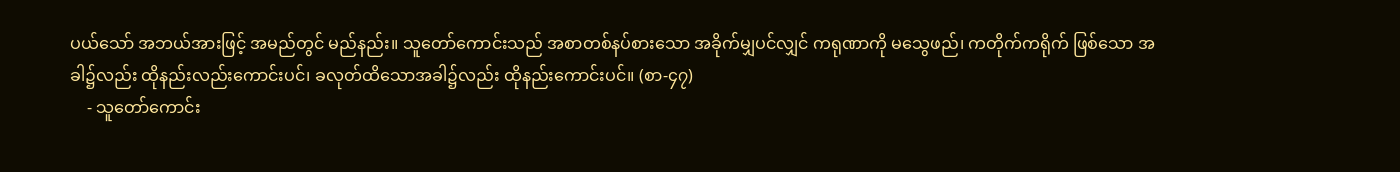ပယ်သော် အဘယ်အားဖြင့် အမည်တွင် မည်နည်း။ သူတော်ကောင်းသည် အစာတစ်နပ်စားသော အခိုက်မျှပင်လျှင် ကရုဏာကို မသွေဖည်၊ ကတိုက်ကရိုက် ဖြစ်သော အခါ၌လည်း ထိုနည်းလည်းကောင်းပင်၊ ခလုတ်ထိသောအခါ၌လည်း ထိုနည်းကောင်းပင်။ (စာ-၄၇)
    - သူတော်ကောင်း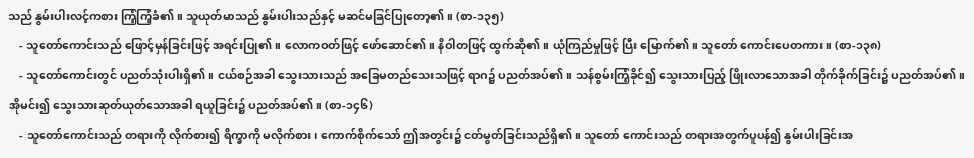သည် နွမ်းပါးလင့်ကစား ကြံ့ကြံ့ခံ၏။ သူယုတ်မာသည် နွမ်းပါးသည်နှင့် မဆင်မခြင်ပြုတော့၏။ (စာ-၁၃၅)
    - သူတော်ကောင်းသည် ဖြောင့်မှန်ခြင်းဖြင့် အရင်းပြု၏။ လောကဝတ်ဖြင့် ဖော်ဆောင်၏။ နိဝါတဖြင့် ထွက်ဆို၏။ ယုံကြည်မှုဖြင့် ပြီး မြောက်၏။ သူတော် ကောင်းပေတကား။ (စာ-၁၃၈)
    - သူတော်ကောင်းတွင် ပညတ်သုံးပါးရှိ၏။ ငယ်စဉ်အခါ သွေးသားသည် အခြေမတည်သေးသဖြင့် ရာဂ၌ ပညတ်အပ်၏။ သန်စွမ်းကြံ့ခိုင်၍ သွေးသားပြည့် ဖြိုးလာသောအခါ တိုက်ခိုက်ခြင်း၌ ပညတ်အပ်၏။ အိုမင်း၍ သွေးသားဆုတ်ယုတ်သောအခါ ရယူခြင်း၌ ပညတ်အပ်၏။ (စာ-၁၄၆)
    - သူတော်ကောင်းသည် တရားကို လိုက်စား၍ ရိက္ခာကို မလိုက်စား၊ ကောက်စိုက်သော် ဤအတွင်း၌ ငတ်မွတ်ခြင်းသည်ရှိ၏။ သူတော် ကောင်းသည် တရားအတွက်ပူပန်၍ နွမ်းပါးခြင်းအ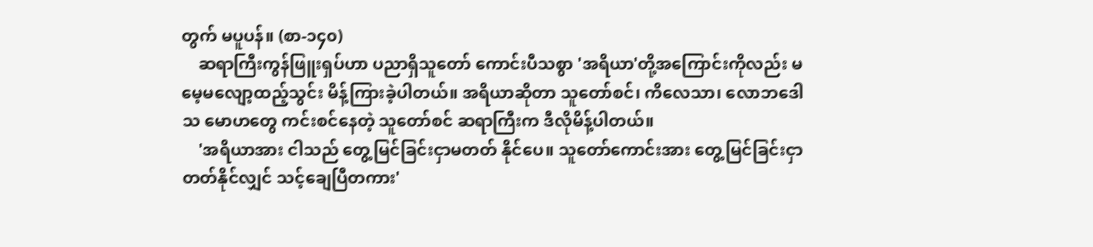တွက် မပူပန်။ (စာ-၁၄၀)
    ဆရာကြီးကွန်ဖြူးရှပ်ဟာ ပညာရှိသူတော် ကောင်းပီသစွာ 'အရိယာ'တို့အကြောင်းကိုလည်း မမေ့မလျော့ထည့်သွင်း မိန့်ကြားခဲ့ပါတယ်။ အရိယာဆိုတာ သူတော်စင်၊ ကိလေသာ၊ လောဘဒေါသ မောဟတွေ ကင်းစင်နေတဲ့ သူတော်စင် ဆရာကြီးက ဒီလိုမိန့်ပါတယ်။
    'အရိယာအား ငါသည် တွေ့မြင်ခြင်းငှာမတတ် နိုင်ပေ။ သူတော်ကောင်းအား တွေ့မြင်ခြင်းငှာ တတ်နိုင်လျှင် သင့်ချေပြီတကား'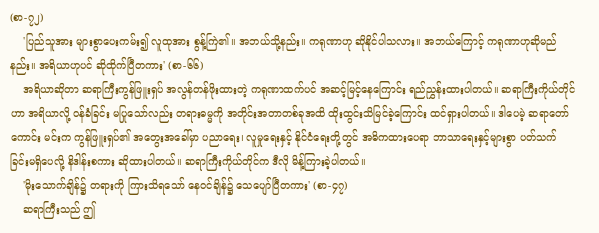(စာ-၇၂)
    'ပြည်သူအား များစွာပေးကမ်း၍ လူထုအား စွန့်ကြဲ၏။ အဘယ်သို့နည်း။ ကရုဏာဟု ဆိုနိုင်ပါသလား။ အဘယ်ကြောင့် ကရုဏာဟုဆိုမည်နည်း။ အရိယာဟုပင် ဆိုထိုက်ပြီတကား' (စာ-၆၆)
    အရိယာဆိုတာ ဆရာကြီးကွန်ဖြူးရှပ် အလွန်တန်ဖိုးထားတဲ့ ကရုဏာထက်ပင် အဆင့်မြင့်နေကြောင်း ရည်ညွှန်းထားပါတယ်။ ဆရာကြီးကိုယ်တိုင်ဟာ အရိယာလို့ ဝန်ခံခြင်း မပြုသော်လည်း တရားဓမ္မကို အတိုင်းအတာတစ်ခုအထိ ထိုးထွင်းသိမြင်ခဲ့ကြောင်း ထင်ရှားပါတယ်။ ဒါပေမဲ့ ဆရာတော်ကောင်း မင်းက ကွန်ဖြူးရှပ်၏ အတွေးအခေါ်မှာ ပညာရေး၊ လူမှုရေးနှင့် နိုင်ငံရေးတို့တွင် အဓိကထားပေရာ ဘာသာရေးနှင့်များစွာ ပတ်သက်ခြင်းမရှိပေလို့ နိဒါန်းစကား ဆိုထားပါတယ်။ ဆရာကြီးကိုယ်တိုင်က ဒီလို မိန့်ကြားခဲ့ပါတယ်။
    'မိုးသောက်ချိန်၌ တရားကို ကြားသိရသော် နေဝင်ချိန်၌ သေပျော်ပြီတကား' (စာ-၄၇)
    ဆရာကြီးသည် ဤ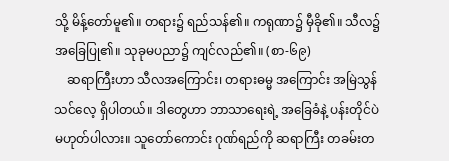သို့ မိန့်တော်မူ၏။ တရား၌ ရည်သန်၏။ ကရုဏာ၌ မှီခို၏။ သီလ၌ အခြေပြု၏။ သုခုမပညာ၌ ကျင်လည်၏။ (စာ-၆၉)
    ဆရာကြီးဟာ သီလအကြောင်း၊ တရားဓမ္မ အကြောင်း အမြဲသွန်သင်လေ့ ရှိပါတယ်။ ဒါတွေဟာ ဘာသာရေးရဲ့ အခြေခံနဲ့ ပန်းတိုင်ပဲ မဟုတ်ပါလား။ သူတော်ကောင်း ဂုဏ်ရည်ကို ဆရာကြီး တခမ်းတ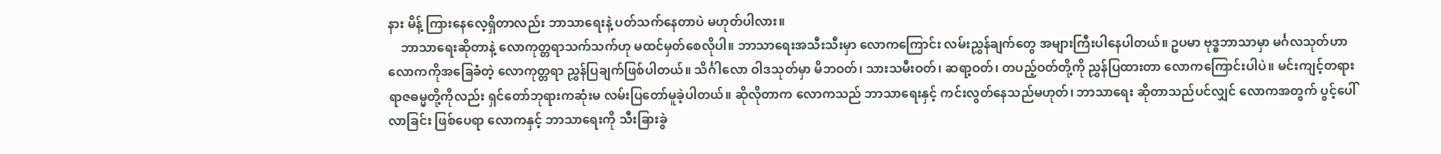နား မိန့် ကြားနေလေ့ရှိတာလည်း ဘာသာရေးနဲ့ ပတ်သက်နေတာပဲ မဟုတ်ပါလား။
    ဘာသာရေးဆိုတာနဲ့ လောကုတ္တရာသက်သက်ဟု မထင်မှတ်စေလိုပါ။ ဘာသာရေးအသီးသီးမှာ လောကကြောင်း လမ်းညွှန်ချက်တွေ အများကြီးပါနေပါတယ်။ ဥပမာ ဗုဒ္ဓဘာသာမှာ မင်္ဂလသုတ်ဟာ လောကကိုအခြေခံတဲ့ လောကုတ္တရာ ညွှန်ပြချက်ဖြစ်ပါတယ်။ သိင်္ဂါလော ဝါဒသုတ်မှာ မိဘဝတ်၊ သားသမီးဝတ်၊ ဆရာ့ဝတ်၊ တပည့်ဝတ်တို့ကို ညွှန်ပြထားတာ လောကကြောင်းပါပဲ။ မင်းကျင့်တရား ရာဇဓမ္မတို့ကိုလည်း ရှင်တော်ဘုရားကဆုံးမ လမ်းပြတော်မူခဲ့ပါတယ်။ ဆိုလိုတာက လောကသည် ဘာသာရေးနှင့် ကင်းလွတ်နေသည်မဟုတ်၊ ဘာသာရေး ဆိုတာသည်ပင်လျှင် လောကအတွက် ပွင့်ပေါ်လာခြင်း ဖြစ်ပေရာ လောကနှင့် ဘာသာရေးကို သီးခြားခွဲ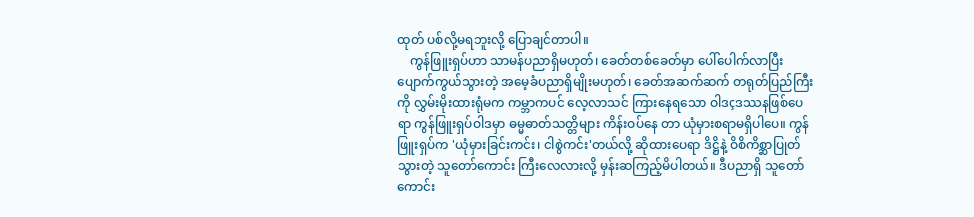ထုတ် ပစ်လို့မရဘူးလို့ ပြောချင်တာပါ။
    ကွန်ဖြူးရှပ်ဟာ သာမန်ပညာရှိမဟုတ်၊ ခေတ်တစ်ခေတ်မှာ ပေါ်ပေါက်လာပြီး ပျောက်ကွယ်သွားတဲ့ အမေ့ခံပညာရှိမျိုးမဟုတ်၊ ခေတ်အဆက်ဆက် တရုတ်ပြည်ကြီးကို လွှမ်းမိုးထားရုံမက ကမ္ဘာကပင် လေ့လာသင် ကြားနေရသော ဝါဒçဒဿနဖြစ်ပေရာ ကွန်ဖြူးရှပ်ဝါဒမှာ ဓမ္မဓာတ်သတ္တိများ ကိန်းဝပ်နေ တာ ယုံမှားစရာမရှိပါပေ။ ကွန်ဖြူးရှပ်က 'ယုံမှားခြင်းကင်း၊ ငါစွဲကင်း'တယ်လို့ ဆိုထားပေရာ ဒိဋ္ဌိနဲ့ ဝိစိကိစ္ဆာပြုတ်သွားတဲ့ သူတော်ကောင်း ကြီးလေလားလို့ မှန်းဆကြည့်မိပါတယ်။ ဒီပညာရှိ သူတော်ကောင်း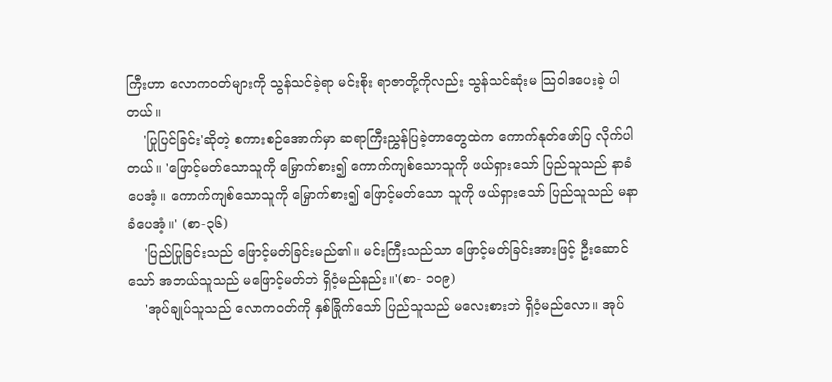ကြီးဟာ လောကဝတ်များကို သွန်သင်ခဲ့ရာ မင်းစိုး ရာဇာတို့ကိုလည်း သွန်သင်ဆုံးမ သြဝါဒပေးခဲ့ ပါတယ်။
    'ပြုပြင်ခြင်း'ဆိုတဲ့ စကားစဉ်အောက်မှာ ဆရာကြီးညွှန်ပြခဲ့တာတွေထဲက ကောက်နုတ်ဖော်ပြ လိုက်ပါတယ်။ 'ဖြောင့်မတ်သောသူကို မြှောက်စား၍ ကောက်ကျစ်သောသူကို ဖယ်ရှားသော် ပြည်သူသည် နာခံပေအံ့။ ကောက်ကျစ်သောသူကို မြှောက်စား၍ ဖြောင့်မတ်သော သူကို ဖယ်ရှားသော် ပြည်သူသည် မနာခံပေအံ့။' (စာ-၃၆)
    'ပြည်ပြုခြင်းသည် ဖြောင့်မတ်ခြင်းမည်၏။ မင်းကြီးသည်သာ ဖြောင့်မတ်ခြင်းအားဖြင့် ဦးဆောင်သော် အဘယ်သူသည် မဖြောင့်မတ်ဘဲ ရှိဝံ့မည်နည်း။'(စာ- ၁၀၉)
    'အုပ်ချုပ်သူသည် လောကဝတ်ကို နှစ်ခြိုက်သော် ပြည်သူသည် မလေးစားဘဲ ရှိဝံ့မည်လော။ အုပ်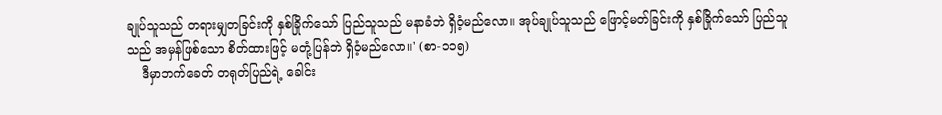ချုပ်သူသည် တရားမျှတခြင်းကို နှစ်ခြိုက်သော် ပြည်သူသည် မနာခံဘဲ ရှိဝံ့မည်လော။ အုပ်ချုပ်သူသည် ဖြောင့်မတ်ခြင်းကို နှစ်ခြိုက်သော် ပြည်သူသည် အမှန်ဖြစ်သော စိတ်ထားဖြင့် မတုံ့ပြန်ဘဲ ရှိဝံ့မည်လော။' (စာ-၁၁၅)
    ဒီမှာဘက်ခေတ် တရုတ်ပြည်ရဲ့ ခေါင်း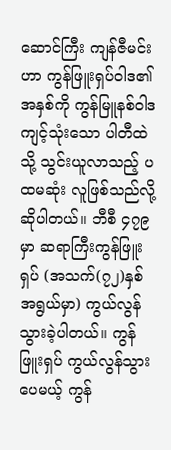ဆောင်ကြီး ကျန်ဇီမင်းဟာ ကွန်ဖြူးရှပ်ဝါဒ၏ အနှစ်ကို ကွန်မြူနစ်ဝါဒ ကျင့်သုံးသော ပါတီထဲသို့ သွင်းယူလာသည့် ပထမဆုံး လူဖြစ်သည်လို့ ဆိုပါတယ်။ ဘီစီ ၄၇၉ မှာ ဆရာကြီးကွန်ဖြူးရှပ် (အသက်(၇၂)နှစ်အရွယ်မှာ) ကွယ်လွန်သွားခဲ့ပါတယ်။ ကွန်ဖြူးရှပ် ကွယ်လွန်သွားပေမယ့် ကွန်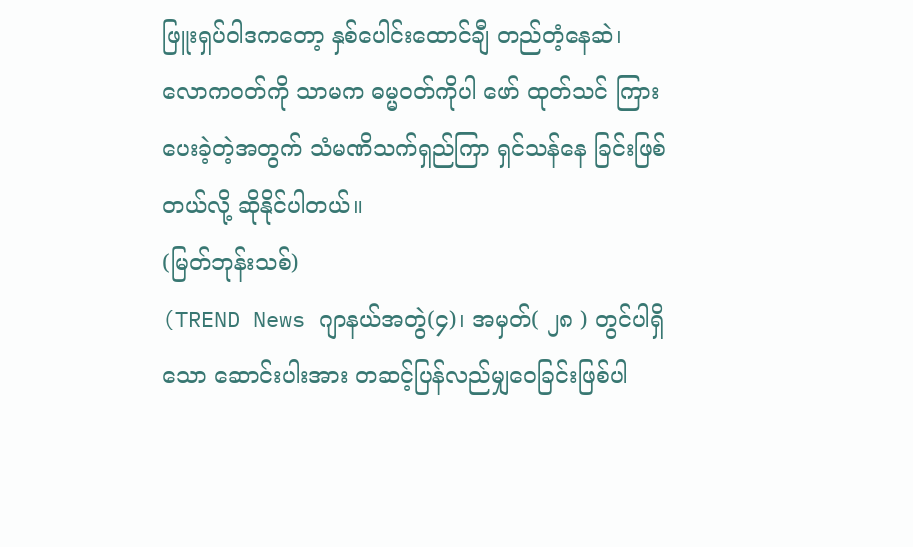ဖြူးရှပ်ဝါဒကတော့ နှစ်ပေါင်းထောင်ချီ တည်တံ့နေဆဲ၊ လောကဝတ်ကို သာမက ဓမ္မဝတ်ကိုပါ ဖော် ထုတ်သင် ကြားပေးခဲ့တဲ့အတွက် သံမဏိသက်ရှည်ကြာ ရှင်သန်နေ ခြင်းဖြစ် တယ်လို့ ဆိုနိုင်ပါတယ်။
(မြတ်ဘုန်းသစ်)
(TREND News ဂျာနယ်အတွဲ(၄)၊ အမှတ်( ၂၈ ) တွင်ပါရှိသော ဆောင်းပါးအား တဆင့်ပြန်လည်မျှဝေခြင်းဖြစ်ပါ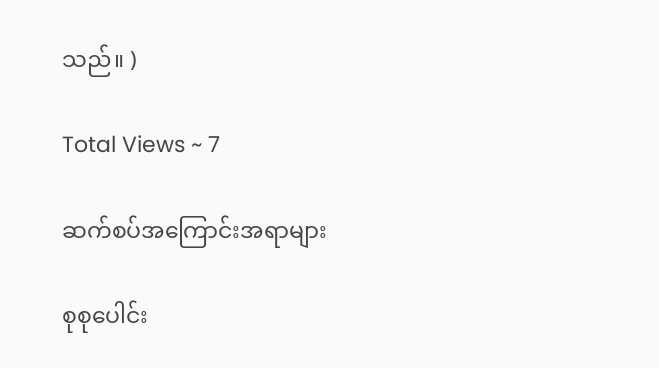သည်။ )

Total Views ~ 7

ဆက်စပ်အကြောင်းအရာများ

စုစုပေါင်း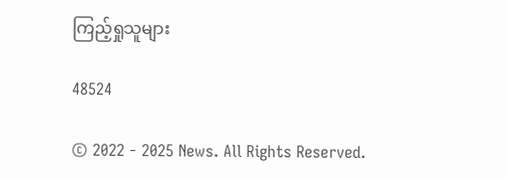ကြည့်ရှုသူများ

48524

© 2022 - 2025 News. All Rights Reserved.